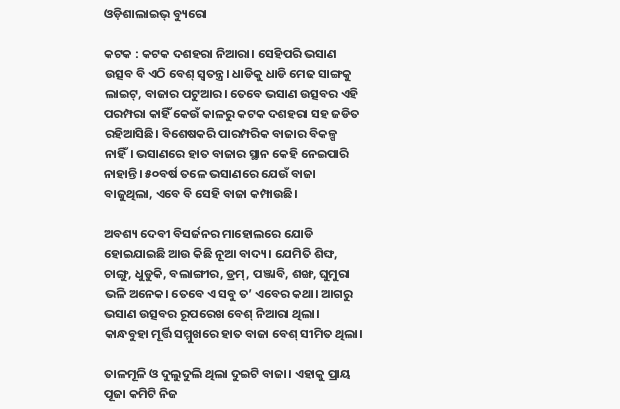ଓଡ଼ିଶାଲାଇଭ୍ ବ୍ୟୁରୋ

କଟକ : କଟକ ଦଶହରା ନିଆରା। ସେହିପରି ଭସାଣ ଉତ୍ସବ ବି ଏଠି ବେଶ୍ ସ୍ୱତନ୍ତ୍ର। ଧାଡିକୁ ଧାଡି ମେଢ ସାଙ୍ଗକୁ ଲାଇଟ୍, ବାଜାର ପଟୁଆର। ତେବେ ଭସାଣ ଉତ୍ସବର ଏହି ପରମ୍ପରା କାହିଁ କେଉଁ କାଳରୁ କଟକ ଦଶହରା ସହ ଜଡିତ ରହିଆସିଛି। ବିଶେଷକରି ପାରମ୍ପରିକ ବାଜାର ବିକଳ୍ପ ନାହିଁ। ଭସାଣରେ ହାତ ବାଜାର ସ୍ଥାନ କେହି ନେଇପାରି ନାହାନ୍ତି। ୫୦ବର୍ଷ ତଳେ ଭସାଣରେ ଯେଉଁ ବାଜା ବାଜୁଥିଲା, ଏବେ ବି ସେହି ବାଜା କମ୍ପାଉଛି।

ଅବଶ୍ୟ ଦେବୀ ବିସର୍ଜନର ମାହୋଲରେ ଯୋଡି ହୋଇଯାଇଛି ଆଉ କିଛି ନୂଆ ବାଦ୍ୟ। ଯେମିତି ଶିଙ୍ଘ, ଚାଙ୍ଗୁ, ଧୁଡୁକି, ବଲାଙ୍ଗୀର, ଡ୍ରମ୍, ପଞ୍ଜାବି, ଶଙ୍ଖ, ଘୁମୁରା ଭଳି ଅନେକ। ତେବେ ଏ ସବୁ ତ’ ଏବେର କଥା। ଆଗରୁ ଭସାଣ ଉତ୍ସବର ରୂପରେଖ ବେଶ୍ ନିଆରା ଥିଲା। କାନ୍ଧବୁହା ମୂର୍ତ୍ତି ସମ୍ମୁଖରେ ହାତ ବାଜା ବେଶ୍ ସୀମିତ ଥିଲା।

ତାଳମୂଳି ଓ ଦୁଲୁଦୁଲି ଥିଲା ଦୁଇଟି ବାଜା। ଏହାକୁ ପ୍ରାୟ ପୂଜା କମିଟି ନିଜ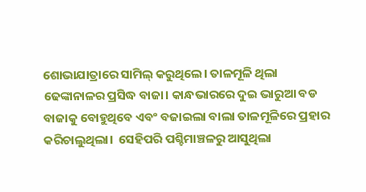ଶୋଭାଯାତ୍ରାରେ ସାମିଲ୍ କରୁଥିଲେ। ତାଳମୂଳି ଥିଲା ଢେଙ୍କାନାଳର ପ୍ରସିଦ୍ଧ ବାଜା। କାନ୍ଧଭାରରେ ଦୁଇ ଭାରୁଆ ବଡ ବାଜାକୁ ବୋହୁଥିବେ ଏବଂ ବଜାଇଲା ବାଲା ତାଳମୂଳିରେ ପ୍ରହାର କରିଚାଲୁଥିଲା।  ସେହିପରି ପଶ୍ଚିମାଞ୍ଚଳରୁ ଆସୁଥିଲା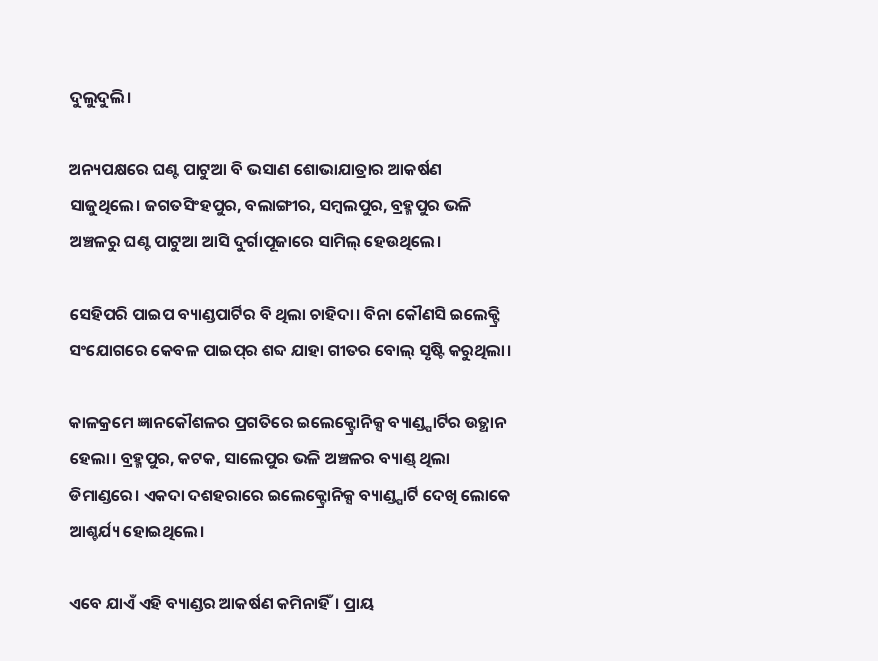ଦୁଲୁଦୁଲି।

ଅନ୍ୟପକ୍ଷରେ ଘଣ୍ଟ ପାଟୁଆ ବି ଭସାଣ ଶୋଭାଯାତ୍ରାର ଆକର୍ଷଣ ସାଜୁଥିଲେ। ଜଗତସିଂହପୁର, ବଲାଙ୍ଗୀର, ସମ୍ବଲପୁର, ବ୍ରହ୍ମପୁର ଭଳି ଅଞ୍ଚଳରୁ ଘଣ୍ଟ ପାଟୁଆ ଆସି ଦୁର୍ଗାପୂଜାରେ ସାମିଲ୍ ହେଉଥିଲେ।

ସେହିପରି ପାଇପ ବ୍ୟାଣ୍ଡପାର୍ଟିର ବି ଥିଲା ଚାହିଦା। ବିନା କୌଣସି ଇଲେକ୍ଟ୍ରି ସଂଯୋଗରେ କେବଳ ପାଇପ୍‌ର ଶବ୍ଦ ଯାହା ଗୀତର ବୋଲ୍ ସୃଷ୍ଟି କରୁଥିଲା।

କାଳକ୍ରମେ ଜ୍ଞାନକୌଶଳର ପ୍ରଗତିରେ ଇଲେକ୍ଟ୍ରୋନିକ୍ସ ବ୍ୟାଣ୍ଡ୍ପାର୍ଟିର ଉତ୍ଥାନ ହେଲା। ବ୍ରହ୍ମପୁର, କଟକ, ସାଲେପୁର ଭଳି ଅଞ୍ଚଳର ବ୍ୟାଣ୍ଡ୍ ଥିଲା ଡିମାଣ୍ଡରେ। ଏକଦା ଦଶହରାରେ ଇଲେକ୍ଟ୍ରୋନିକ୍ସ ବ୍ୟାଣ୍ଡ୍ପାର୍ଟି ଦେଖି ଲୋକେ ଆଶ୍ଚର୍ଯ୍ୟ ହୋଇଥିଲେ।

ଏବେ ଯାଏଁ ଏହି ବ୍ୟାଣ୍ଡର ଆକର୍ଷଣ କମିନାହିଁ। ପ୍ରାୟ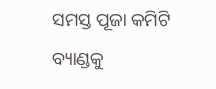ସମସ୍ତ ପୂଜା କମିଟି ବ୍ୟାଣ୍ଡକୁ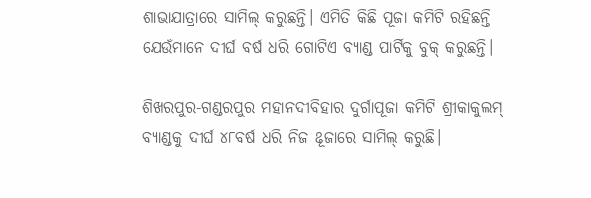ଶାଭାଯାତ୍ରାରେ ସାମିଲ୍ କରୁଛନ୍ତି। ଏମିତି କିଛି ପୂଜା କମିଟି ରହିଛନ୍ତି ଯେଉଁମାନେ ଦୀର୍ଘ ବର୍ଷ ଧରି ଗୋଟିଏ ବ୍ୟାଣ୍ଡ ପାର୍ଟିକୁ ବୁକ୍ କରୁଛନ୍ତି।

ଶିଖରପୁର-ଗଣ୍ଡରପୁର ମହାନଦୀବିହାର ଦୁର୍ଗାପୂଜା କମିଟି ଶ୍ରୀକାକୁଲମ୍ ବ୍ୟାଣ୍ଡକୁ ଦୀର୍ଘ ୪୮ବର୍ଷ ଧରି ନିଜ ଌୂଜାରେ ସାମିଲ୍ କରୁଛି।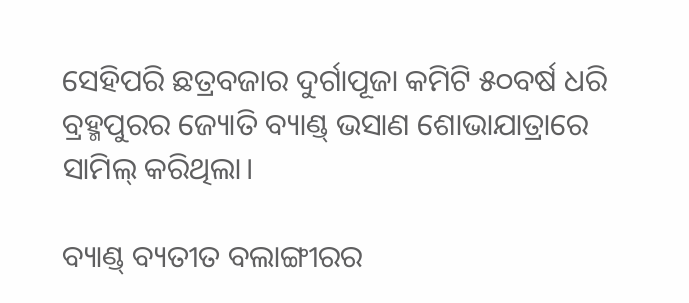ସେହିପରି ଛତ୍ରବଜାର ଦୁର୍ଗାପୂଜା କମିଟି ୫୦ବର୍ଷ ଧରି ବ୍ରହ୍ମପୁରର ଜ୍ୟୋତି ବ୍ୟାଣ୍ଡ୍ ଭସାଣ ଶୋଭାଯାତ୍ରାରେ ସାମିଲ୍ କରିଥିଲା।

ବ୍ୟାଣ୍ଡ୍ ବ୍ୟତୀତ ବଲାଙ୍ଗୀରର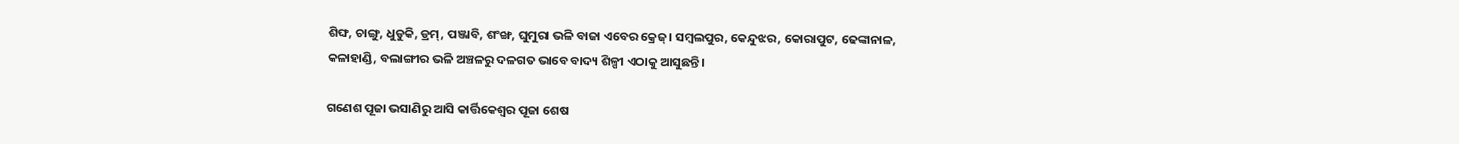ଶିଙ୍ଘ, ଚାଙ୍ଗୁ, ଧୁଡୁକି, ଡ୍ରମ୍, ପଞ୍ଜାବି, ଶଂଙ୍ଖ, ଘୁମୁରା ଭଳି ବାଜା ଏବେର କ୍ରେଜ୍। ସମ୍ବଲପୁର, କେନ୍ଦୁଝର, କୋରାପୁଟ, ଢେଙ୍କାନାଳ, କଳାହାଣ୍ଡି, ବଲାଙ୍ଗୀର ଭଳି ଅଞ୍ଚଳରୁ ଦଳଗତ ଭାବେ ବାଦ୍ୟ ଶିଳ୍ପୀ ଏଠାକୁ ଆସୁଛନ୍ତି।

ଗଣେଶ ପୂଜା ଭସାଣିରୁ ଆସି କାର୍ତ୍ତିକେଶ୍ୱର ପୂଜା ଶେଷ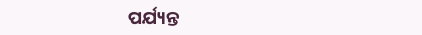ପର୍ଯ୍ୟନ୍ତ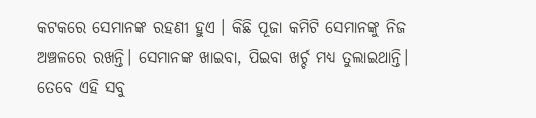କଟକରେ ସେମାନଙ୍କ ରହଣୀ ହୁଏ । କିଛି ପୂଜା କମିଟି ସେମାନଙ୍କୁ ନିଜ ଅଞ୍ଚଳରେ ରଖନ୍ତି। ସେମାନଙ୍କ ଖାଇବା, ପିଇବା ଖର୍ଚ୍ଚ ମଧ୍ୟ ତୁଲାଇଥାନ୍ତି। ତେବେ ଏହି ସବୁ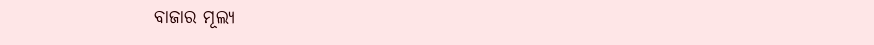ବାଜାର ମୂଲ୍ୟ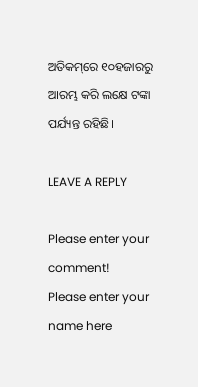ଅତିକମ୍‌ରେ ୧୦ହଜାରରୁ ଆରମ୍ଭ କରି ଲକ୍ଷେ ଟଙ୍କା ପର୍ଯ୍ୟନ୍ତ ରହିଛି।

LEAVE A REPLY

Please enter your comment!
Please enter your name here